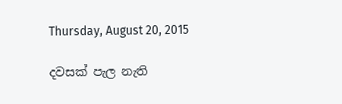Thursday, August 20, 2015

දවසක් පැල නැති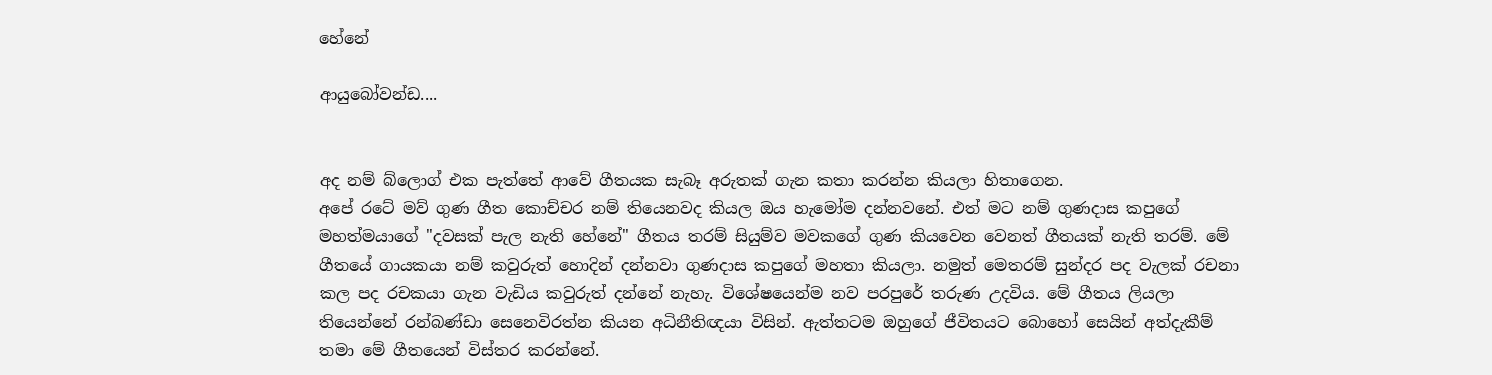හේනේ

ආයුබෝවන්ඩ....


අද නම් බ්ලොග් එක පැත්තේ ආවේ ගීතයක සැබෑ අරුතක් ගැන කතා කරන්න කියලා හිතාගෙන.
අපේ රටේ මව් ගුණ ගීත කොච්චර නම් තියෙනවද කියල ඔය හැමෝම දන්නවනේ. එත් මට නම් ගුණදාස කපුගේ මහත්මයාගේ "දවසක් පැල නැති හේනේ" ගීතය තරම් සියුම්ව මවකගේ ගුණ කියවෙන වෙනත් ගීතයක් නැති තරම්. මේ ගීතයේ ගායකයා නම් කවුරුත් හොදින් දන්නවා ගුණදාස කපුගේ මහතා කියලා. නමුත් මෙතරම් සුන්දර පද වැලක් රචනා කල පද රචකයා ගැන වැඩිය කවුරුත් දන්නේ නැහැ. විශේෂයෙන්ම නව පරපුරේ තරුණ උදවිය. මේ ගීතය ලියලා තියෙන්නේ රන්බණ්ඩා සෙනෙවිරත්න කියන අධිනීතිඥයා විසින්. ඇත්තටම ඔහුගේ ජීවිතයට බොහෝ සෙයින් අත්දැකීම් තමා මේ ගීතයෙන් විස්තර කරන්නේ.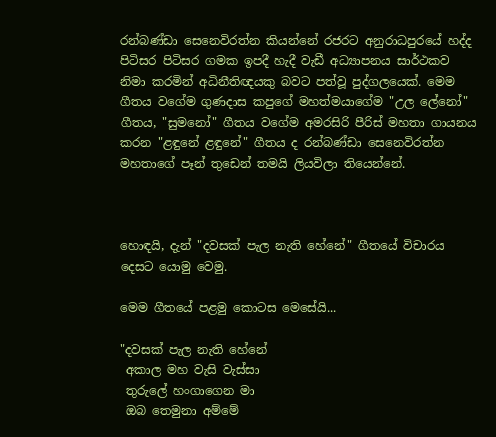රන්බණ්ඩා සෙනෙවිරත්න කියන්නේ රජරට අනුරාධපුරයේ හද්ද පිටිසර පිටිසර ගමක ඉපදී හැදී වැඩී අධ්‍යාපනය සාර්ථකව නිමා කරමින් අධිනීතිඥයකු බවට පත්වූ පුද්ගලයෙක්. මෙම ගීතය වගේම ගුණදාස කපුගේ මහත්මයාගේම "උල ලේනෝ" ගීතය, "සුමනෝ" ගීතය වගේම අමරසිරි පීරිස් මහතා ගායනය කරන "ළඳුනේ ළඳුනේ" ගීතය ද රන්බණ්ඩා සෙනෙවිරත්න මහතාගේ පෑන් තුඩෙන් තමයි ලියවිලා තියෙන්නේ.



හොඳයි, දැන් "දවසක් පැල නැති හේනේ" ගීතයේ විචාරය දෙසට යොමු වෙමු.

මෙම ගීතයේ පළමු කොටස මෙසේයි...

"දවසක් පැල නැති හේනේ
 අකාල මහ වැසි වැස්සා
 තුරුලේ හංගාගෙන මා
 ඔබ තෙමුනා අම්මේ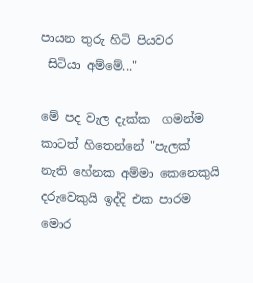පායන තුරු හිටි පියවර
 සිටියා අම්මේ..."

මේ පද වැල දැක්ක  ගමන්ම කාටත් හිතෙන්නේ "පැලක් නැති හේනක අම්මා කෙනෙකුයි දරුවෙකුයි ඉද්දි එක පාරම මොර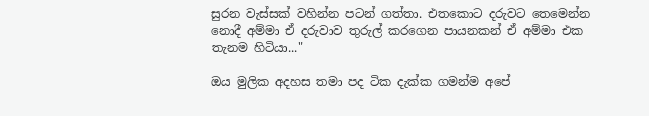සුරන වැස්සක් වහින්න පටන් ගත්තා. එතකොට දරුවට තෙමෙන්න නොදී අම්මා ඒ දරුවාව තුරුල් කරගෙන පායනකන් ඒ අම්මා එක තැනම හිටියා..."

ඔය මුලික අදහස තමා පද ටික දැක්ක ගමන්ම අපේ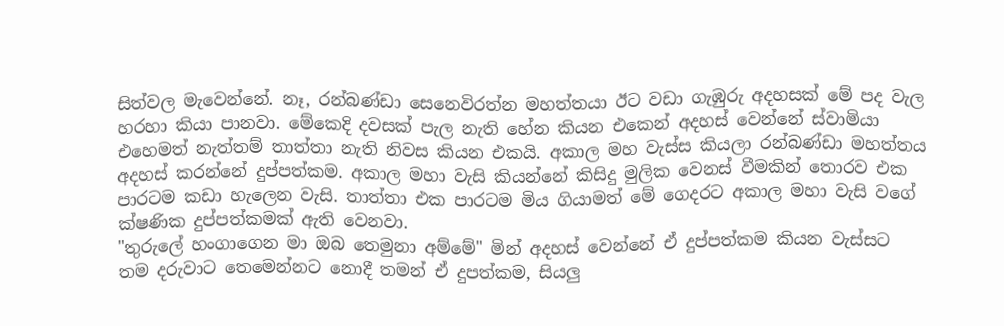සිත්වල මැවෙන්නේ. නෑ, රන්බණ්ඩා සෙනෙවිරත්න මහත්තයා ඊට වඩා ගැඹුරු අදහසක් මේ පද වැල හරහා කියා පානවා. මේකෙදි දවසක් පැල නැති හේන කියන එකෙන් අදහස් වෙන්නේ ස්වාමියා එහෙමත් නැත්තම් තාත්තා නැති නිවස කියන එකයි. අකාල මහ වැස්ස කියලා රන්බණ්ඩා මහත්තය අදහස් කරන්නේ දුප්පත්කම. අකාල මහා වැසි කියන්නේ කිසිදු මුලික වෙනස් වීමකින් තොරව එක පාරටම කඩා හැලෙන වැසි. තාත්තා එක පාරටම මිය ගියාමත් මේ ගෙදරට අකාල මහා වැසි වගේ ක්ෂණික දුප්පත්කමක් ඇති වෙනවා.
"තුරුලේ හංගාගෙන මා ඔබ තෙමුනා අම්මේ" මින් අදහස් වෙන්නේ ඒ දුප්පත්කම කියන වැස්සට තම දරුවාට තෙමෙන්නට නොදී තමන් ඒ දුපත්කම, සියලු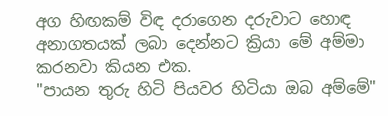අග හිඟකම් විඳ දරාගෙන දරුවාට හොඳ අනාගතයක් ලබා දෙන්නට ක්‍රියා මේ අම්මා කරනවා කියන එක.
"පායන තුරු හිටි පියවර හිටියා ඔබ අම්මේ"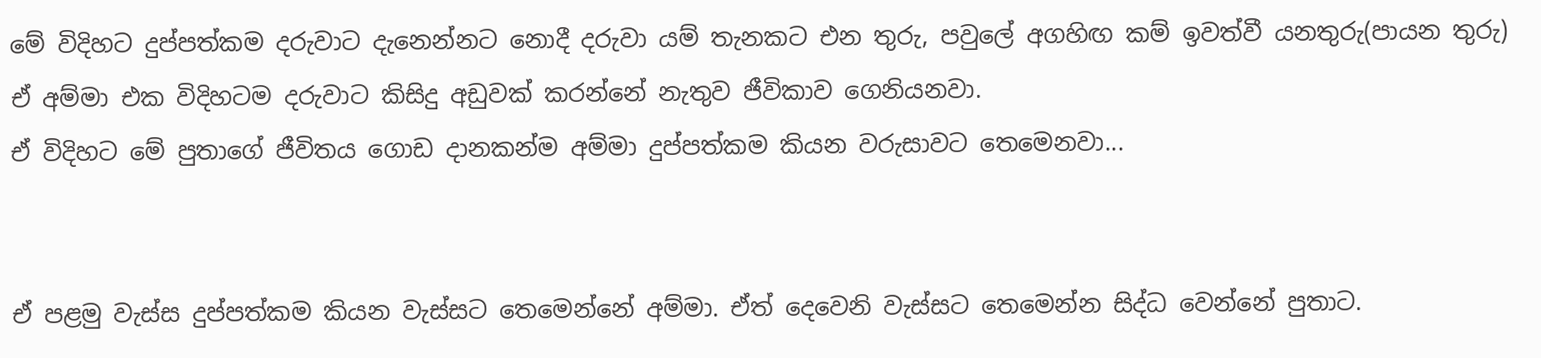මේ විදිහට දුප්පත්කම දරුවාට දැනෙන්නට නොදී දරුවා යම් තැනකට එන තුරු, පවුලේ අගහිඟ කම් ඉවත්වී යනතුරු(පායන තුරු) ඒ අම්මා එක විදිහටම දරුවාට කිසිදු අඩුවක් කරන්නේ නැතුව ජීවිකාව ගෙනියනවා.
ඒ විදිහට මේ පුතාගේ ජීවිතය ගොඩ දානකන්ම අම්මා දුප්පත්කම කියන වරුසාවට තෙමෙනවා...


ඒ පළමු වැස්ස දුප්පත්කම කියන වැස්සට තෙමෙන්නේ අම්මා. ඒත් දෙවෙනි වැස්සට තෙමෙන්න සිද්ධ වෙන්නේ පුතාට.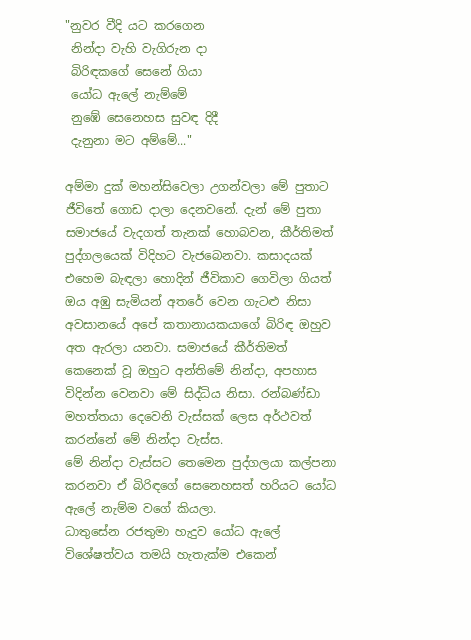"නුවර වීදි යට කරගෙන
 නින්දා වැහි වැගිරුන දා
 බිරිඳකගේ සෙනේ ගියා
 යෝධ ඇලේ නැම්මේ
 නුඹේ සෙනෙහස සුවඳ දිදී
 දැනුනා මට අම්මේ..."

අම්මා දුක් මහන්සිවෙලා උගන්වලා මේ පුතාට ජීවිතේ ගොඩ දාලා දෙනවනේ. දැන් මේ පුතා සමාජයේ වැදගත් තැනක් හොබවන, කීර්තිමත් පුද්ගලයෙක් විදිහට වැජබෙනවා. කසාදයක් එහෙම බැඳලා හොදින් ජීවිකාව ගෙවිලා ගියත් ඔය අඹු සැමියන් අතරේ වෙන ගැටළු නිසා අවසානයේ අපේ කතානායකයාගේ බිරිඳ ඔහුව අත ඇරලා යනවා. සමාජයේ කීර්තිමත් කෙනෙක් වූ ඔහුට අන්තිමේ නින්දා, අපහාස විදින්න වෙනවා මේ සිද්ධිය නිසා. රන්බණ්ඩා මහත්තයා දෙවෙනි වැස්සක් ලෙස අර්ථවත් කරන්නේ මේ නින්දා වැස්ස.
මේ නින්දා වැස්සට තෙමෙන පුද්ගලයා කල්පනා කරනවා ඒ බිරිඳගේ සෙනෙහසත් හරියට යෝධ ඇලේ නැම්ම වගේ කියලා.
ධාතුසේන රජතුමා හැදුව යෝධ ඇලේ විශේෂත්වය තමයි හැතැක්ම එකෙන්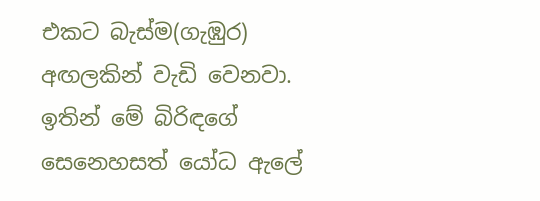එකට බැස්ම(ගැඹුර) අඟලකින් වැඩි වෙනවා. ඉතින් මේ බිරිඳගේ සෙනෙහසත් යෝධ ඇලේ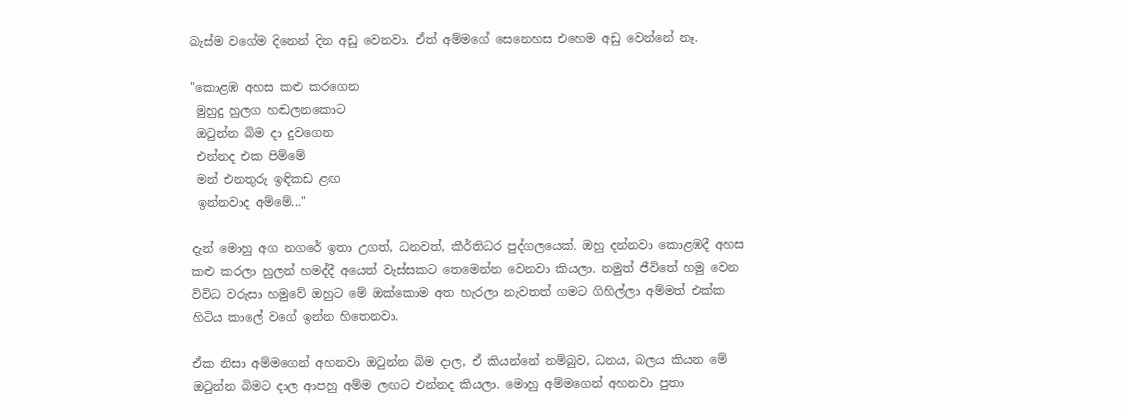බැස්ම වගේම දිනෙන් දින අඩු වෙනවා. ඒත් අම්මගේ සෙනෙහස එහෙම අඩු වෙන්නේ නෑ.

"කොළඹ අහස කළු කරගෙන
 මුහුදු හුලග හඬලනකොට
 ඔටුන්න බිම දා දුවගෙන
 එන්නද එක පිම්මේ
 මන් එනතුරු ඉඳිකඩ ළඟ
 ඉන්නවාද අම්මේ..."

දැන් මොහු අග නගරේ ඉතා උගත්, ධනවත්, කීර්තිධර පුද්ගලයෙක්. ඔහු දන්නවා කොළඹදී අහස කළු කරලා හුලන් හමද්දී අයෙත් වැස්සකට තෙමෙන්න වෙනවා කියලා. නමුත් ජීවිතේ හමු වෙන විවිධ වරුසා හමුවේ ඔහුට මේ ඔක්කොම අත හැරලා නැවතත් ගමට ගිහිල්ලා අම්මත් එක්ක හිටිය කාලේ වගේ ඉන්න හිතෙනවා.

ඒක නිසා අම්මගෙන් අහනවා ඔටුන්න බිම දාල, ඒ කියන්නේ නම්බුව, ධනය, බලය කියන මේ ඔටුන්න බිමට දාල ආපහු අම්ම ලඟට එන්නද කියලා. මොහු අම්මගෙන් අහනවා පුතා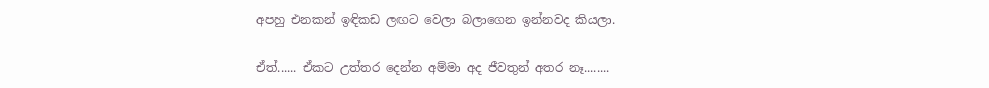අපහු එනකන් ඉඳිකඩ ලඟට වෙලා බලාගෙන ඉන්නවද කියලා.

ඒත්...... ඒකට උත්තර දෙන්න අම්මා අද ජීවතුන් අතර නෑ........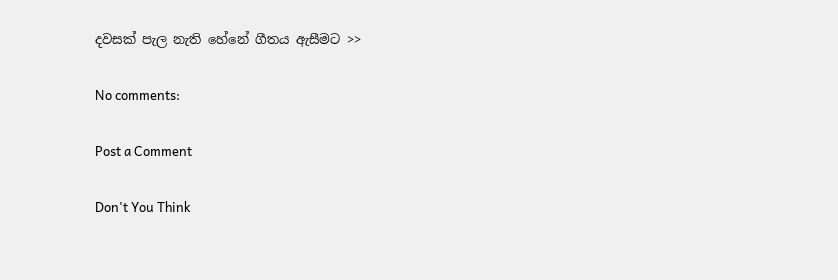දවසක් පැල නැති හේනේ ගීතය ඇසීමට >>

No comments:

Post a Comment

Don't You Think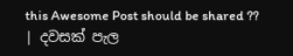this Awesome Post should be shared ??
| දවසක් පැල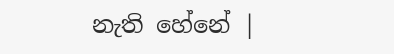නැති හේනේ |